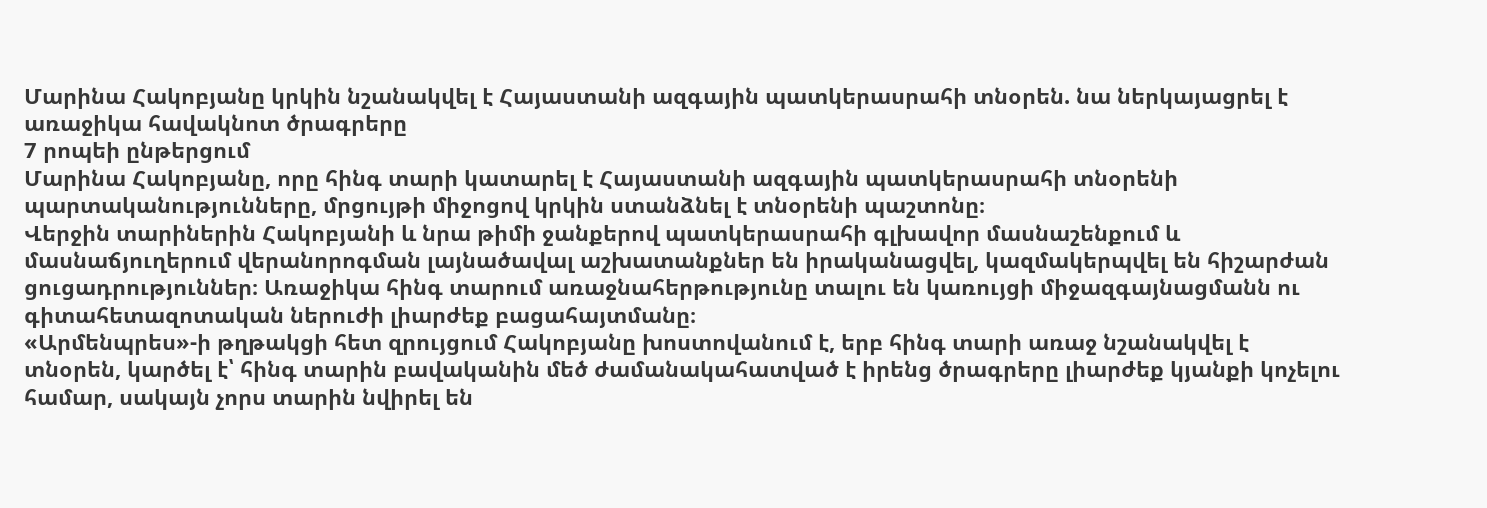Մարինա Հակոբյանը կրկին նշանակվել է Հայաստանի ազգային պատկերասրահի տնօրեն. նա ներկայացրել է առաջիկա հավակնոտ ծրագրերը
7 րոպեի ընթերցում
Մարինա Հակոբյանը, որը հինգ տարի կատարել է Հայաստանի ազգային պատկերասրահի տնօրենի պարտականությունները, մրցույթի միջոցով կրկին ստանձնել է տնօրենի պաշտոնը։
Վերջին տարիներին Հակոբյանի և նրա թիմի ջանքերով պատկերասրահի գլխավոր մասնաշենքում և մասնաճյուղերում վերանորոգման լայնածավալ աշխատանքներ են իրականացվել, կազմակերպվել են հիշարժան ցուցադրություններ։ Առաջիկա հինգ տարում առաջնահերթությունը տալու են կառույցի միջազգայնացմանն ու գիտահետազոտական ներուժի լիարժեք բացահայտմանը։
«Արմենպրես»-ի թղթակցի հետ զրույցում Հակոբյանը խոստովանում է, երբ հինգ տարի առաջ նշանակվել է տնօրեն, կարծել է՝ հինգ տարին բավականին մեծ ժամանակահատված է իրենց ծրագրերը լիարժեք կյանքի կոչելու համար, սակայն չորս տարին նվիրել են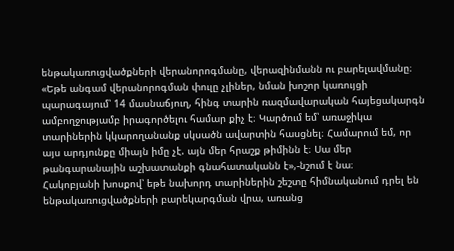ենթակառուցվածքների վերանորոգմանը, վերազինմանն ու բարելավմանը։ «Եթե անգամ վերանորոգման փուլը չլիներ, նման խոշոր կառույցի պարագայում՝ 14 մասնաճյուղ, հինգ տարին ռազմավարական հայեցակարգն ամբողջությամբ իրագործելու համար քիչ է։ Կարծում եմ՝ առաջիկա տարիներին կկարողանանք սկսածն ավարտին հասցնել։ Համարում եմ, որ այս արդյունքը միայն իմը չէ. այն մեր հրաշք թիմինն է։ Սա մեր թանգարանային աշխատանքի գնահատականն է»,-նշում է նա։
Հակոբյանի խոսքով՝ եթե նախորդ տարիներին շեշտը հիմնականում դրել են ենթակառուցվածքների բարեկարգման վրա, առանց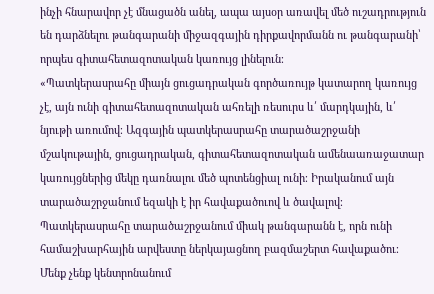ինչի հնարավոր չէ մնացածն անել, ապա այսօր առավել մեծ ուշադրություն են դարձնելու թանգարանի միջազգային դիրքավորմանն ու թանգարանի՝ որպես գիտահետազոտական կառույց լինելուն։
«Պատկերասրահը միայն ցուցադրական գործառույթ կատարող կառույց չէ, այն ունի գիտահետազոտական ահռելի ռեսուրս և՛ մարդկային, և՛ նյութի առումով։ Ազգային պատկերասրահը տարածաշրջանի մշակութային, ցուցադրական, գիտահետազոտական ամենաառաջատար կառույցներից մեկը դառնալու մեծ պոտենցիալ ունի։ Իրականում այն տարածաշրջանում եզակի է իր հավաքածուով և ծավալով։ Պատկերասրահը տարածաշրջանում միակ թանգարանն է, որն ունի համաշխարհային արվեստը ներկայացնող բազմաշերտ հավաքածու։ Մենք չենք կենտրոնանում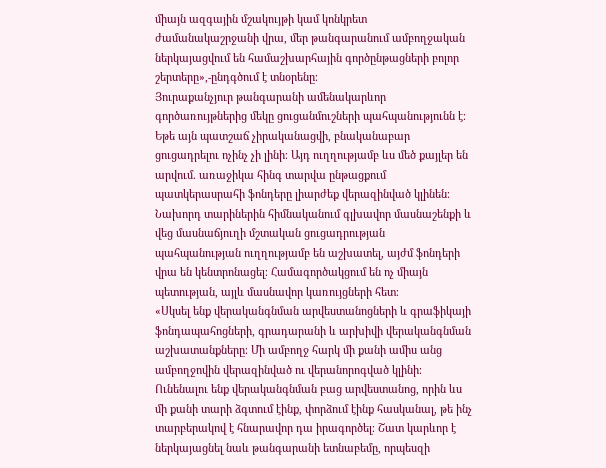միայն ազգային մշակույթի կամ կոնկրետ ժամանակաշրջանի վրա, մեր թանգարանում ամբողջական ներկայացվում են համաշխարհային գործընթացների բոլոր շերտերը»,-ընդգծում է տնօրենը։
Յուրաքանչյուր թանգարանի ամենակարևոր գործառույթներից մեկը ցուցանմուշների պահպանությունն է։ Եթե այն պատշաճ չիրականացվի, բնականաբար ցուցադրելու ոչինչ չի լինի։ Այդ ուղղությամբ ևս մեծ քայլեր են արվում. առաջիկա հինգ տարվա ընթացքում պատկերասրահի ֆոնդերը լիարժեք վերազինված կլինեն։
Նախորդ տարիներին հիմնականում գլխավոր մասնաշենքի և վեց մասնաճյուղի մշտական ցուցադրության պահպանության ուղղությամբ են աշխատել, այժմ ֆոնդերի վրա են կենտրոնացել։ Համագործակցում են ոչ միայն պետության, այլև մասնավոր կառույցների հետ։
«Սկսել ենք վերականգնման արվեստանոցների և գրաֆիկայի ֆոնդապահոցների, գրադարանի և արխիվի վերականգնման աշխատանքները։ Մի ամբողջ հարկ մի քանի ամիս անց ամբողջովին վերազինված ու վերանորոգված կլինի։ Ունենալու ենք վերականգնման բաց արվեստանոց, որին ևս մի քանի տարի ձգտում էինք, փորձում էինք հասկանալ, թե ինչ տարբերակով է հնարավոր դա իրագործել։ Շատ կարևոր է ներկայացնել նաև թանգարանի ետնաբեմը, որպեսզի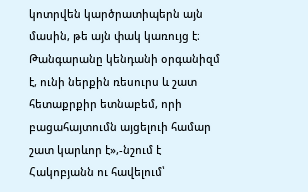կոտրվեն կարծրատիպերն այն մասին, թե այն փակ կառույց է։ Թանգարանը կենդանի օրգանիզմ է, ունի ներքին ռեսուրս և շատ հետաքրքիր ետնաբեմ, որի բացահայտումն այցելուի համար շատ կարևոր է»,-նշում է Հակոբյանն ու հավելում՝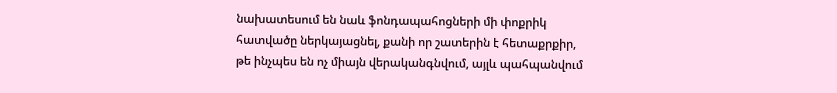նախատեսում են նաև ֆոնդապահոցների մի փոքրիկ հատվածը ներկայացնել, քանի որ շատերին է հետաքրքիր, թե ինչպես են ոչ միայն վերականգնվում, այլև պահպանվում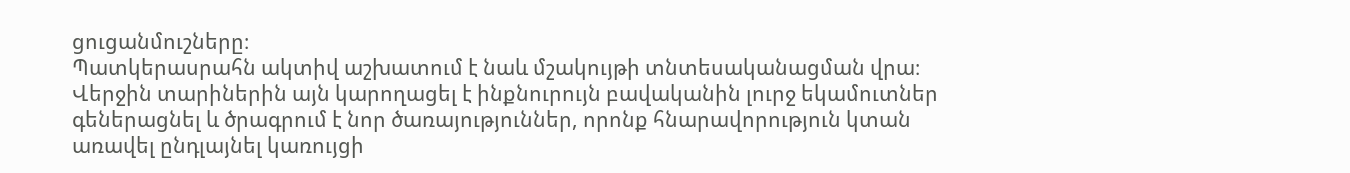ցուցանմուշները։
Պատկերասրահն ակտիվ աշխատում է նաև մշակույթի տնտեսականացման վրա։ Վերջին տարիներին այն կարողացել է ինքնուրույն բավականին լուրջ եկամուտներ գեներացնել և ծրագրում է նոր ծառայություններ, որոնք հնարավորություն կտան առավել ընդլայնել կառույցի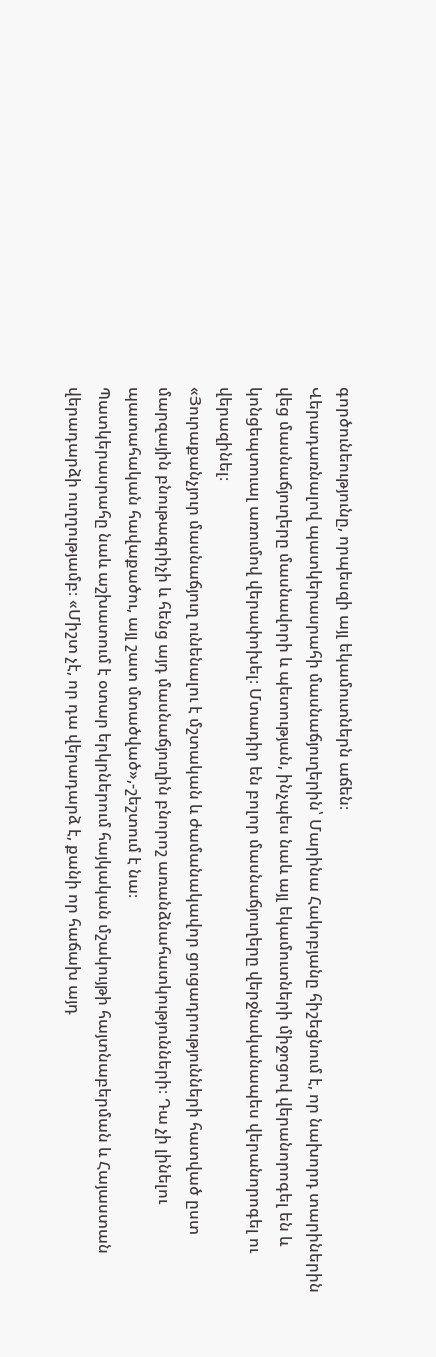գործունեությունը, որպեսզի այլ եկամուտներն աճեն։
Վերադառնալով պատկերասրահի մասնաճյուղերին՝ Մարինա Հակոբյանը հիշեցնում է, որ նախորդ տարիներին վեց մասնաճյուղերը մասնավորի և պետության, ինչպես նաև այլ եկամուտների միջոցով վերանորոգել են և կոնցեպտուալ առումով վերափոխել։ Մտադիր են բոլոր մասնաճյուղերը վերջնականապես վերանորոգել ու վերազինել։
«Յուրաքանչյուր մասնաճյուղ ունենալու է մշտական և ժամանակավոր ցուցադրությունների հատված ըստ մարզային բնութագրիչի և հենց այդ մասնաճյուղին բնորոշ առանձնահատկությունների։ Դա չի լինելու պատահական հավաքածու, այլ շատ մտածված»,-շեշտում է նա։
Պատկերասրահը նաև աշխատում է օտար երկրներում հայկական մշակույթի հայտնաբերման և Հայաստան վերադարձի ուղղությամբ։ «Միշտ չէ, որ դա վերադարձ է, քանի որ հաճախ այդ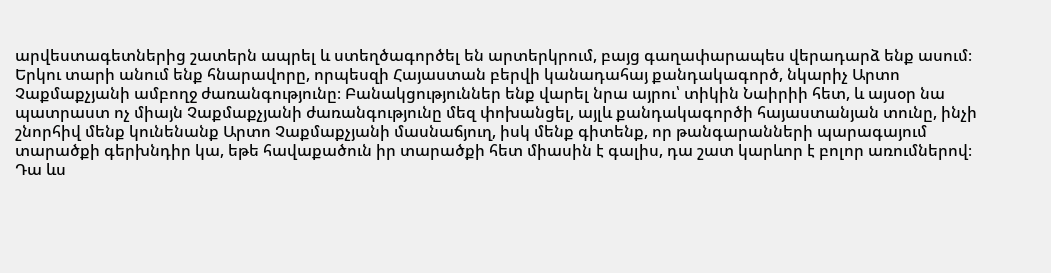արվեստագետներից շատերն ապրել և ստեղծագործել են արտերկրում, բայց գաղափարապես վերադարձ ենք ասում։ Երկու տարի անում ենք հնարավորը, որպեսզի Հայաստան բերվի կանադահայ քանդակագործ, նկարիչ Արտո Չաքմաքչյանի ամբողջ ժառանգությունը։ Բանակցություններ ենք վարել նրա այրու՝ տիկին Նաիրիի հետ, և այսօր նա պատրաստ ոչ միայն Չաքմաքչյանի ժառանգությունը մեզ փոխանցել, այլև քանդակագործի հայաստանյան տունը, ինչի շնորհիվ մենք կունենանք Արտո Չաքմաքչյանի մասնաճյուղ, իսկ մենք գիտենք, որ թանգարանների պարագայում տարածքի գերխնդիր կա, եթե հավաքածուն իր տարածքի հետ միասին է գալիս, դա շատ կարևոր է բոլոր առումներով։ Դա ևս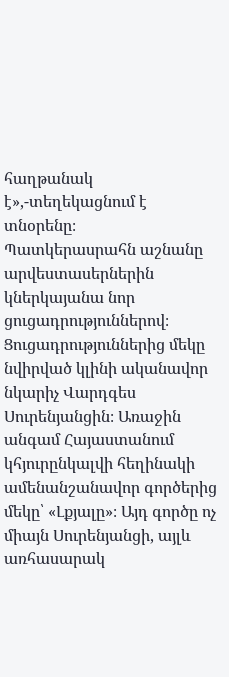հաղթանակ է»,-տեղեկացնում է տնօրենը։
Պատկերասրահն աշնանը արվեստասերներին կներկայանա նոր ցուցադրություններով։ Ցուցադրություններից մեկը նվիրված կլինի ականավոր նկարիչ Վարդգես Սուրենյանցին։ Առաջին անգամ Հայաստանում կհյուրընկալվի հեղինակի ամենանշանավոր գործերից մեկը՝ «Լքյալը»։ Այդ գործը ոչ միայն Սուրենյանցի, այլև առհասարակ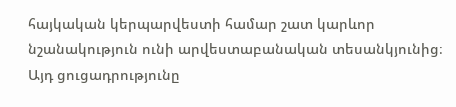հայկական կերպարվեստի համար շատ կարևոր նշանակություն ունի արվեստաբանական տեսանկյունից։ Այդ ցուցադրությունը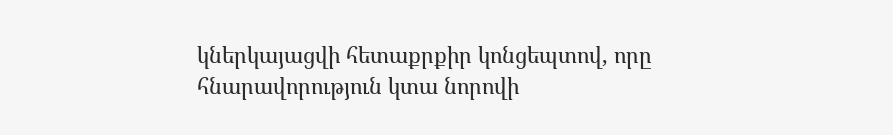կներկայացվի հետաքրքիր կոնցեպտով, որը հնարավորություն կտա նորովի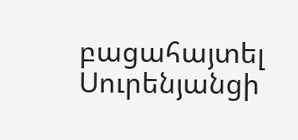բացահայտել Սուրենյանցի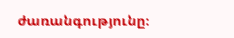ժառանգությունը։